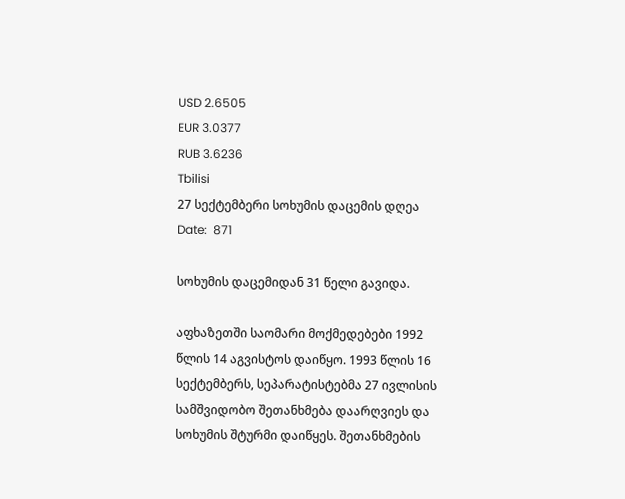USD 2.6505
EUR 3.0377
RUB 3.6236
Tbilisi
27 სექტემბერი სოხუმის დაცემის დღეა
Date:  871

სოხუმის დაცემიდან 31 წელი გავიდა.

აფხაზეთში საომარი მოქმედებები 1992 წლის 14 აგვისტოს დაიწყო. 1993 წლის 16 სექტემბერს, სეპარატისტებმა 27 ივლისის სამშვიდობო შეთანხმება დაარღვიეს და სოხუმის შტურმი დაიწყეს. შეთანხმების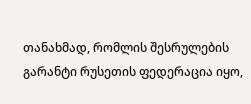თანახმად, რომლის შესრულების გარანტი რუსეთის ფედერაცია იყო,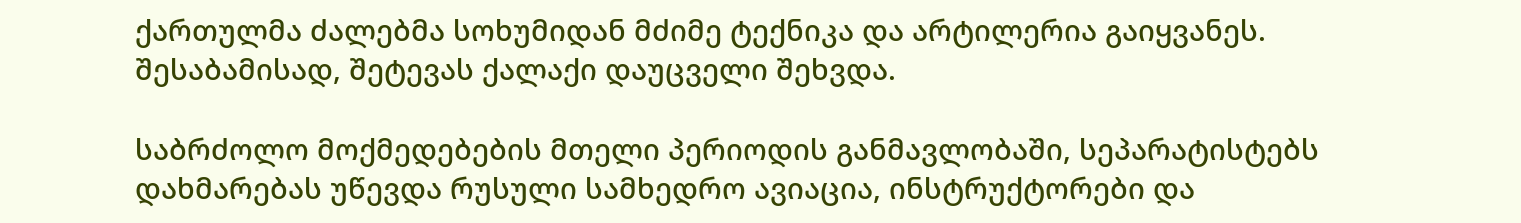ქართულმა ძალებმა სოხუმიდან მძიმე ტექნიკა და არტილერია გაიყვანეს. შესაბამისად, შეტევას ქალაქი დაუცველი შეხვდა.

საბრძოლო მოქმედებების მთელი პერიოდის განმავლობაში, სეპარატისტებს დახმარებას უწევდა რუსული სამხედრო ავიაცია, ინსტრუქტორები და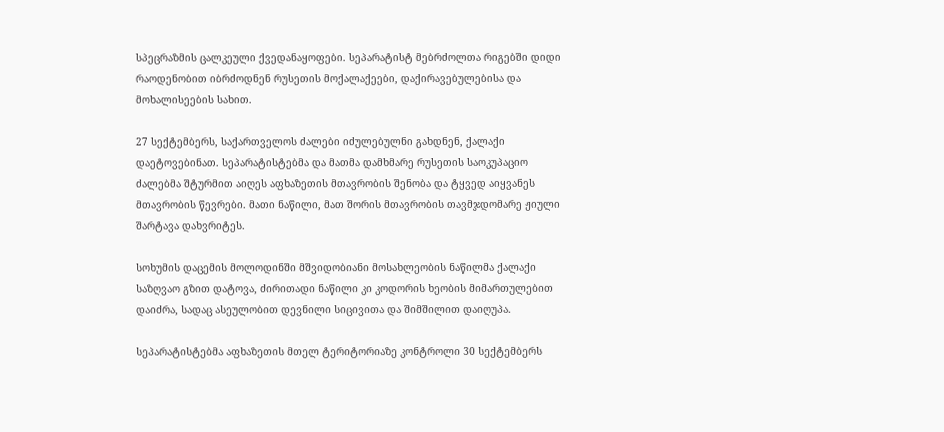სპეცრაზმის ცალკეული ქვედანაყოფები. სეპარატისტ მებრძოლთა რიგებში დიდი რაოდენობით იბრძოდნენ რუსეთის მოქალაქეები, დაქირავებულებისა და მოხალისეების სახით.

27 სექტემბერს, საქართველოს ძალები იძულებულნი გახდნენ, ქალაქი დაეტოვებინათ. სეპარატისტებმა და მათმა დამხმარე რუსეთის საოკუპაციო ძალებმა შტურმით აიღეს აფხაზეთის მთავრობის შენობა და ტყვედ აიყვანეს მთავრობის წევრები. მათი ნაწილი, მათ შორის მთავრობის თავმჯდომარე ჟიული შარტავა დახვრიტეს.

სოხუმის დაცემის მოლოდინში მშვიდობიანი მოსახლეობის ნაწილმა ქალაქი საზღვაო გზით დატოვა, ძირითადი ნაწილი კი კოდორის ხეობის მიმართულებით დაიძრა, სადაც ასეულობით დევნილი სიცივითა და შიმშილით დაიღუპა.

სეპარატისტებმა აფხაზეთის მთელ ტერიტორიაზე კონტროლი 30 სექტემბერს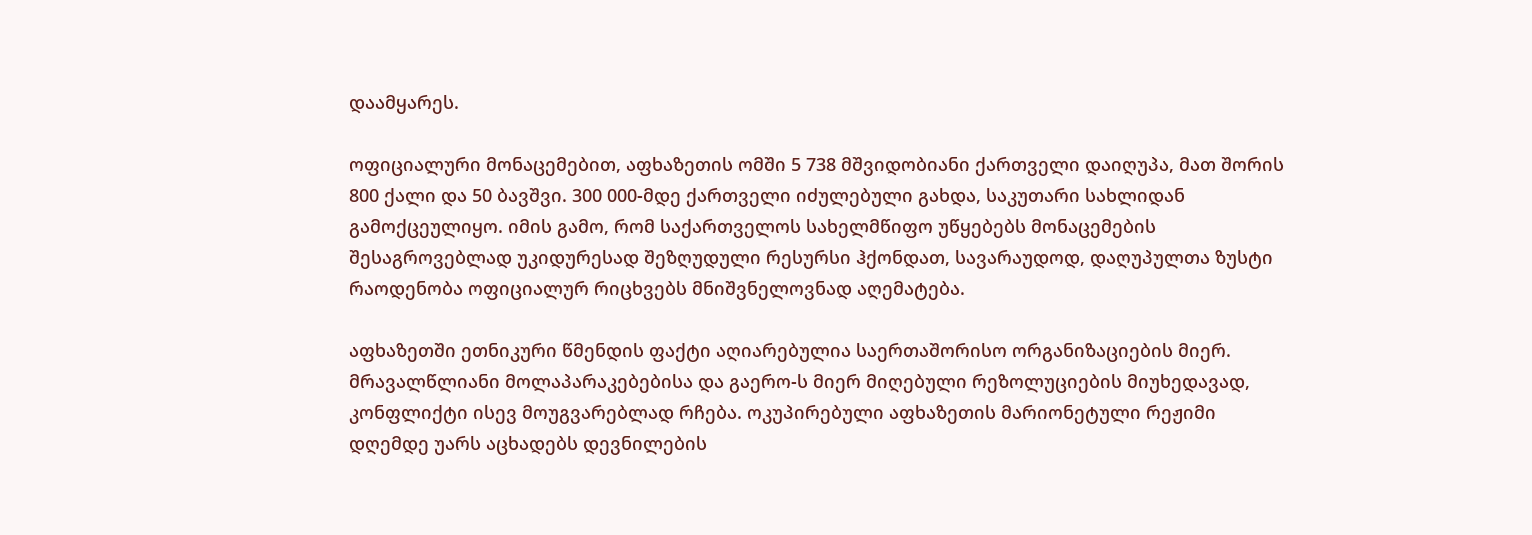დაამყარეს.

ოფიციალური მონაცემებით, აფხაზეთის ომში 5 738 მშვიდობიანი ქართველი დაიღუპა, მათ შორის 800 ქალი და 50 ბავშვი. 300 000-მდე ქართველი იძულებული გახდა, საკუთარი სახლიდან გამოქცეულიყო. იმის გამო, რომ საქართველოს სახელმწიფო უწყებებს მონაცემების შესაგროვებლად უკიდურესად შეზღუდული რესურსი ჰქონდათ, სავარაუდოდ, დაღუპულთა ზუსტი რაოდენობა ოფიციალურ რიცხვებს მნიშვნელოვნად აღემატება.

აფხაზეთში ეთნიკური წმენდის ფაქტი აღიარებულია საერთაშორისო ორგანიზაციების მიერ. მრავალწლიანი მოლაპარაკებებისა და გაერო-ს მიერ მიღებული რეზოლუციების მიუხედავად, კონფლიქტი ისევ მოუგვარებლად რჩება. ოკუპირებული აფხაზეთის მარიონეტული რეჟიმი დღემდე უარს აცხადებს დევნილების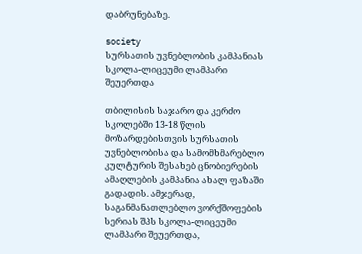დაბრუნებაზე.

society
სურსათის უვნებლობის კამპანიას სკოლა-ლიცეუმი ლამპარი შეუერთდა

თბილისის საჯარო და კერძო სკოლებში 13-18 წლის მოზარდებისთვის სურსათის უვნებლობისა და სამომხმარებლო კულტურის შესახებ ცნობიერების ამაღლების კამპანია ახალ ფაზაში გადადის. ამჯერად, საგანმანათლებლო ვორქშოფების სერიას შპს სკოლა-ლიცეუმი ლამპარი შეუერთდა,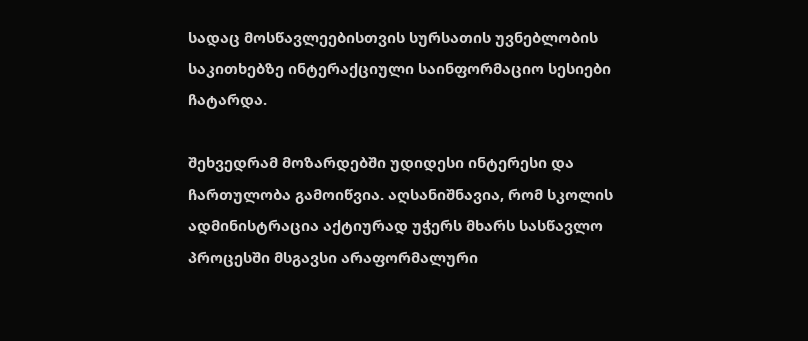სადაც მოსწავლეებისთვის სურსათის უვნებლობის საკითხებზე ინტერაქციული საინფორმაციო სესიები ჩატარდა.

შეხვედრამ მოზარდებში უდიდესი ინტერესი და ჩართულობა გამოიწვია. აღსანიშნავია, რომ სკოლის ადმინისტრაცია აქტიურად უჭერს მხარს სასწავლო პროცესში მსგავსი არაფორმალური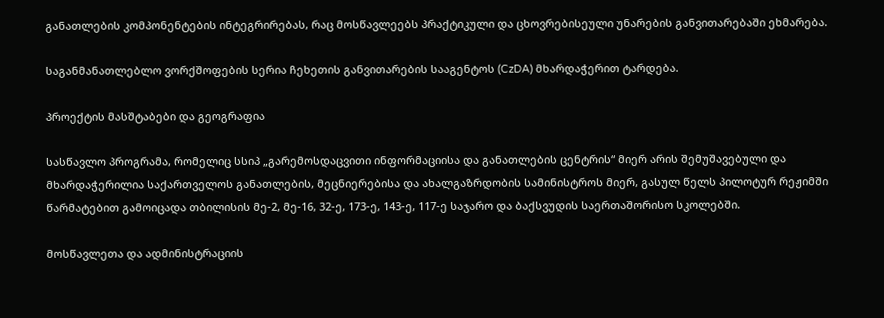განათლების კომპონენტების ინტეგრირებას, რაც მოსწავლეებს პრაქტიკული და ცხოვრებისეული უნარების განვითარებაში ეხმარება.

საგანმანათლებლო ვორქშოფების სერია ჩეხეთის განვითარების სააგენტოს (CzDA) მხარდაჭერით ტარდება.

პროექტის მასშტაბები და გეოგრაფია

სასწავლო პროგრამა, რომელიც სსიპ „გარემოსდაცვითი ინფორმაციისა და განათლების ცენტრის“ მიერ არის შემუშავებული და მხარდაჭერილია საქართველოს განათლების, მეცნიერებისა და ახალგაზრდობის სამინისტროს მიერ, გასულ წელს პილოტურ რეჟიმში წარმატებით გამოიცადა თბილისის მე-2, მე-16, 32-ე, 173-ე, 143-ე, 117-ე საჯარო და ბაქსვუდის საერთაშორისო სკოლებში.

მოსწავლეთა და ადმინისტრაციის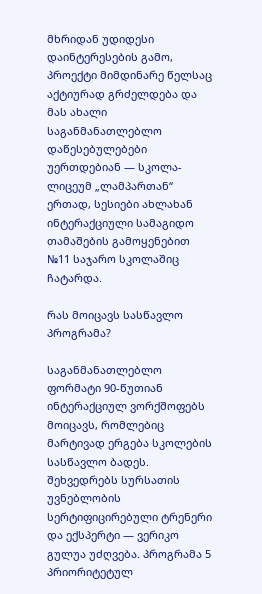მხრიდან უდიდესი დაინტერესების გამო, პროექტი მიმდინარე წელსაც აქტიურად გრძელდება და მას ახალი საგანმანათლებლო დაწესებულებები უერთდებიან — სკოლა-ლიცეუმ „ლამპართან“ ერთად, სესიები ახლახან ინტერაქციული სამაგიდო თამაშების გამოყენებით №11 საჯარო სკოლაშიც ჩატარდა.

რას მოიცავს სასწავლო პროგრამა?

საგანმანათლებლო ფორმატი 90-წუთიან ინტერაქციულ ვორქშოფებს მოიცავს, რომლებიც მარტივად ერგება სკოლების სასწავლო ბადეს. შეხვედრებს სურსათის უვნებლობის სერტიფიცირებული ტრენერი და ექსპერტი — ვერიკო გულუა უძღვება. პროგრამა 5 პრიორიტეტულ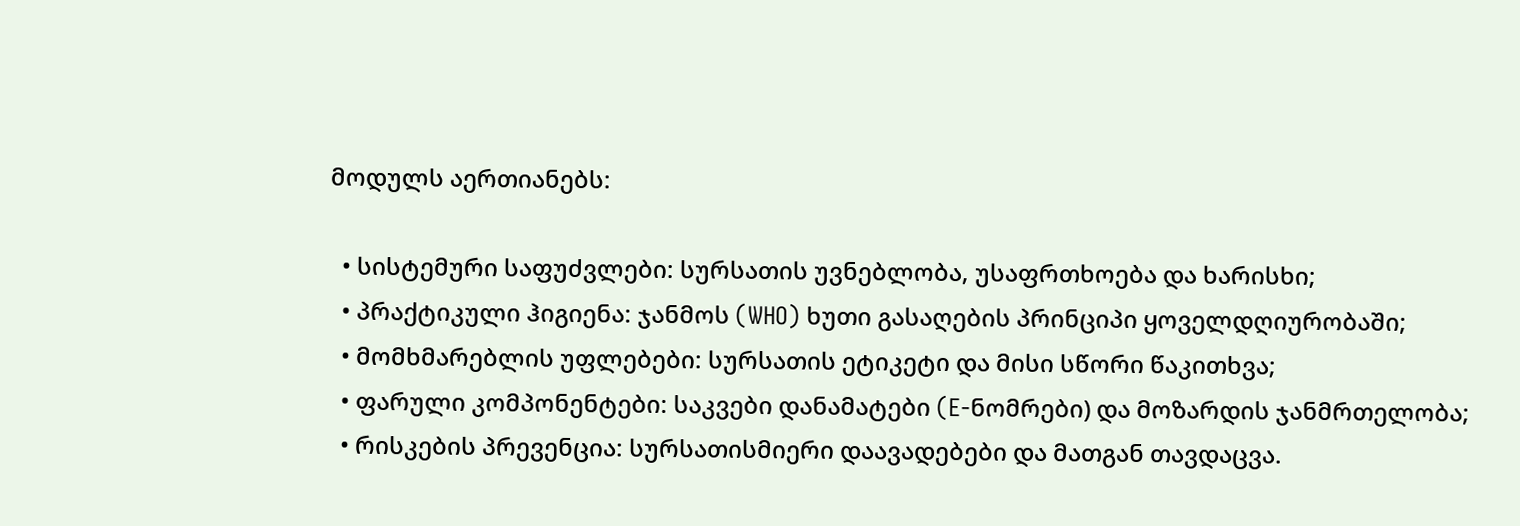მოდულს აერთიანებს:

  • სისტემური საფუძვლები: სურსათის უვნებლობა, უსაფრთხოება და ხარისხი;
  • პრაქტიკული ჰიგიენა: ჯანმოს (WHO) ხუთი გასაღების პრინციპი ყოველდღიურობაში;
  • მომხმარებლის უფლებები: სურსათის ეტიკეტი და მისი სწორი წაკითხვა;
  • ფარული კომპონენტები: საკვები დანამატები (E-ნომრები) და მოზარდის ჯანმრთელობა;
  • რისკების პრევენცია: სურსათისმიერი დაავადებები და მათგან თავდაცვა.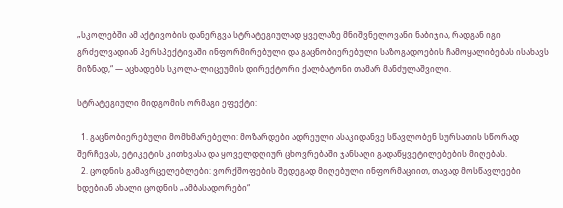„სკოლებში ამ აქტივობის დანერგვა სტრატეგიულად ყველაზე მნიშვნელოვანი ნაბიჯია, რადგან იგი გრძელვადიან პერსპექტივაში ინფორმირებული და გაცნობიერებული საზოგადოების ჩამოყალიბებას ისახავს მიზნად,“ — აცხადებს სკოლა-ლიცეუმის დირექტორი ქალბატონი თამარ მანძულაშვილი.

სტრატეგიული მიდგომის ორმაგი ეფექტი:

  1. გაცნობიერებული მომხმარებელი: მოზარდები ადრეული ასაკიდანვე სწავლობენ სურსათის სწორად შერჩევას, ეტიკეტის კითხვასა და ყოველდღიურ ცხოვრებაში ჯანსაღი გადაწყვეტილებების მიღებას.
  2. ცოდნის გამავრცელებლები: ვორქშოფების შედეგად მიღებული ინფორმაციით, თავად მოსწავლეები ხდებიან ახალი ცოდნის „ამბასადორები“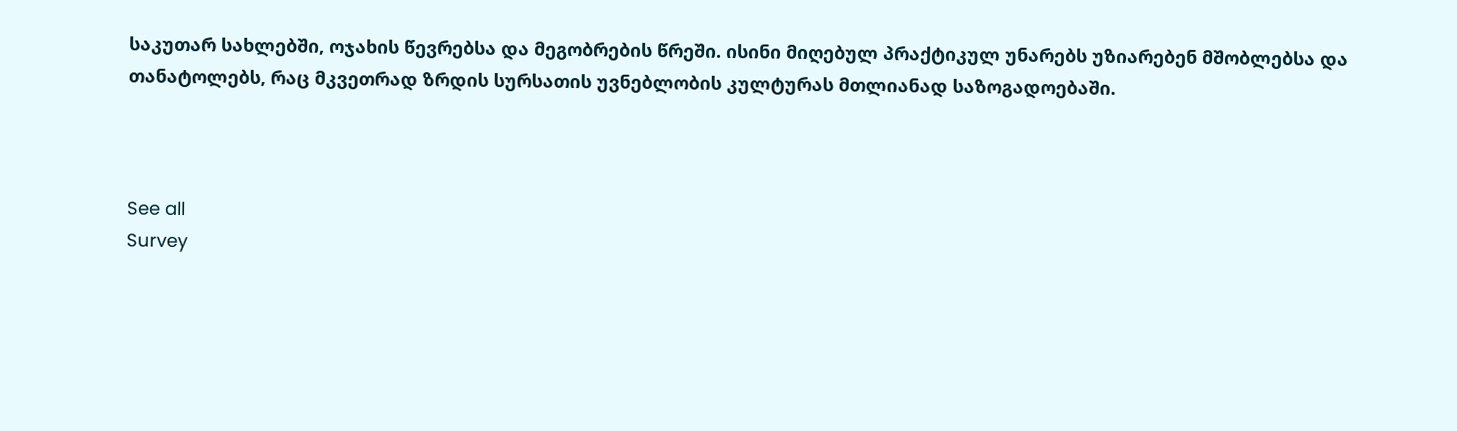საკუთარ სახლებში, ოჯახის წევრებსა და მეგობრების წრეში. ისინი მიღებულ პრაქტიკულ უნარებს უზიარებენ მშობლებსა და თანატოლებს, რაც მკვეთრად ზრდის სურსათის უვნებლობის კულტურას მთლიანად საზოგადოებაში.



See all
Survey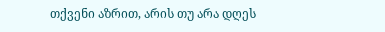თქვენი აზრით, არის თუ არა დღეს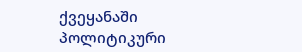ქვეყანაში პოლიტიკური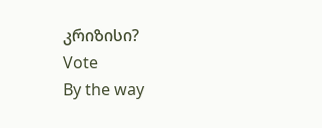კრიზისი?
Vote
By the way